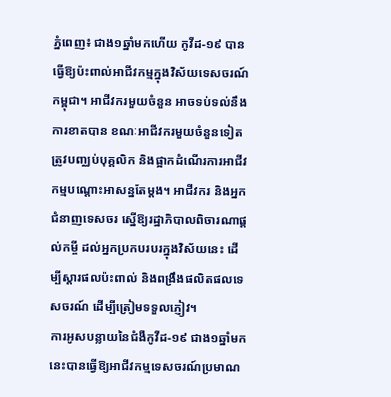ភ្នំពេញ៖ ជាង១ឆ្នាំមកហើយ កូវីដ-១៩ បានធ្វើឱ្យប៉ះពាល់អាជីវកម្មក្នុងវិស័យទេសចរណ៍កម្ពុជា។ អាជីវករមួយចំនួន អាចទប់ទល់នឹងការខាតបាន ខណៈអាជីវករមួយចំនួនទៀតត្រូវបញ្ឈប់បុគ្គលិក និងផ្អាកដំណើរការអាជីវកម្មបណ្ដោះអាសន្នតែម្ដង។ អាជីវករ និងអ្នកជំនាញទេសចរ ស្នើឱ្យរដ្ឋាភិបាលពិចារណាផ្ដល់កម្ចី ដល់អ្នកប្រកបរបរក្នុងវិស័យនេះ ដើម្បីស្ដារផលប៉ះពាល់ និងពង្រឹងផលិតផលទេសចរណ៍ ដើម្បីត្រៀមទទួលភ្ញៀវ។
ការអូសបន្លាយនៃជំងឺកូវីដ-១៩ ជាង១ឆ្នាំមកនេះបានធ្វើឱ្យអាជីវកម្មទេសចរណ៍ប្រមាណ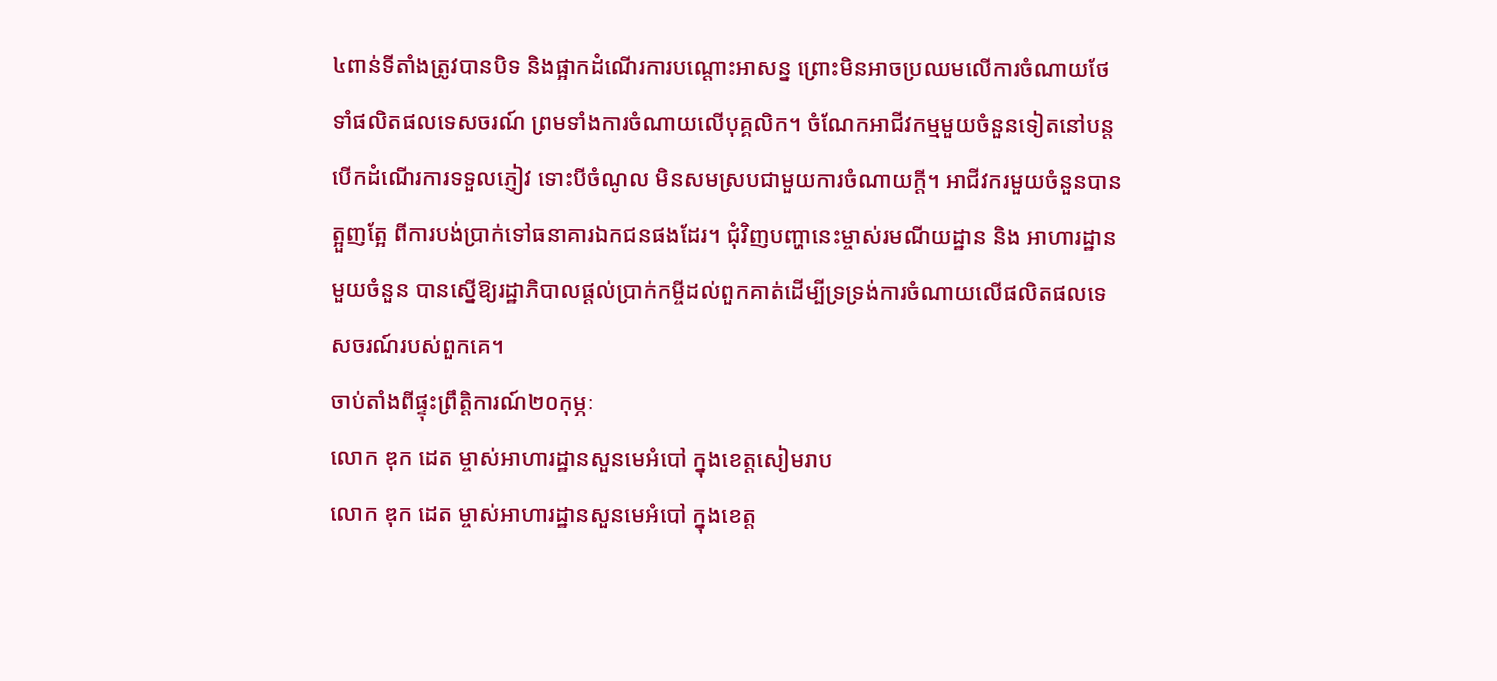៤ពាន់ទីតាំងត្រូវបានបិទ និងផ្អាកដំណើរការបណ្ដោះអាសន្ន ព្រោះមិនអាចប្រឈមលើការចំណាយថែទាំផលិតផលទេសចរណ៍ ព្រមទាំងការចំណាយលើបុគ្គលិក។ ចំណែកអាជីវកម្មមួយចំនួនទៀតនៅបន្តបើកដំណើរការទទួលភ្ញៀវ ទោះបីចំណូល មិនសមស្របជាមួយការចំណាយក្ដី។ អាជីវករមួយចំនួនបានត្អួញត្អែ ពីការបង់ប្រាក់ទៅធនាគារឯកជនផងដែរ។ ជុំវិញបញ្ហានេះម្ចាស់រមណីយដ្ឋាន និង អាហារដ្ឋានមួយចំនួន បានស្នើឱ្យរដ្ឋាភិបាលផ្ដល់ប្រាក់កម្ចីដល់ពួកគាត់ដើម្បីទ្រទ្រង់ការចំណាយលើផលិតផលទេសចរណ៍របស់ពួកគេ។
ចាប់តាំងពីផ្ទុះព្រឹត្តិការណ៍២០កុម្ភៈ
លោក ឌុក ដេត ម្ចាស់អាហារដ្ឋានសួនមេអំបៅ ក្នុងខេត្តសៀមរាប
លោក ឌុក ដេត ម្ចាស់អាហារដ្ឋានសួនមេអំបៅ ក្នុងខេត្ត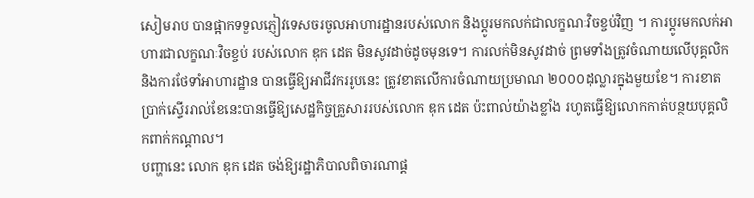សៀមរាប បានផ្អាកទទួលភ្ញៀវទេសចរចូលអាហារដ្ឋានរបស់លោក និងប្ដូរមកលក់ជាលក្ខណៈវិចខ្ចប់វិញ ។ ការប្ដូរមកលក់អាហារជាលក្ខណៈវិចខ្ចប់ របស់លោក ឌុក ដេត មិនសូវដាច់ដូចមុនទេ។ ការលក់មិនសូវដាច់ ព្រមទាំងត្រូវចំណាយលើបុគ្គលិក និងការថែទាំអាហារដ្ឋាន បានធ្វើឱ្យអាជីវកររូបនេះ ត្រូវខាតលើការចំណាយប្រមាណ ២០០០ដុល្លារក្នុងមួយខែ។ ការខាតប្រាក់ស្ទើររាល់ខែនេះបានធ្វើឱ្យសេដ្ឋកិច្ចគ្រួសាររបស់លោក ឌុក ដេត ប៉ះពាល់យ៉ាងខ្លាំង រហូតធ្វើឱ្យលោកកាត់បន្ថយបុគ្គលិកពាក់កណ្ដាល។
បញ្ហានេះ លោក ឌុក ដេត ចង់ឱ្យរដ្ឋាភិបាលពិចារណាផ្ដ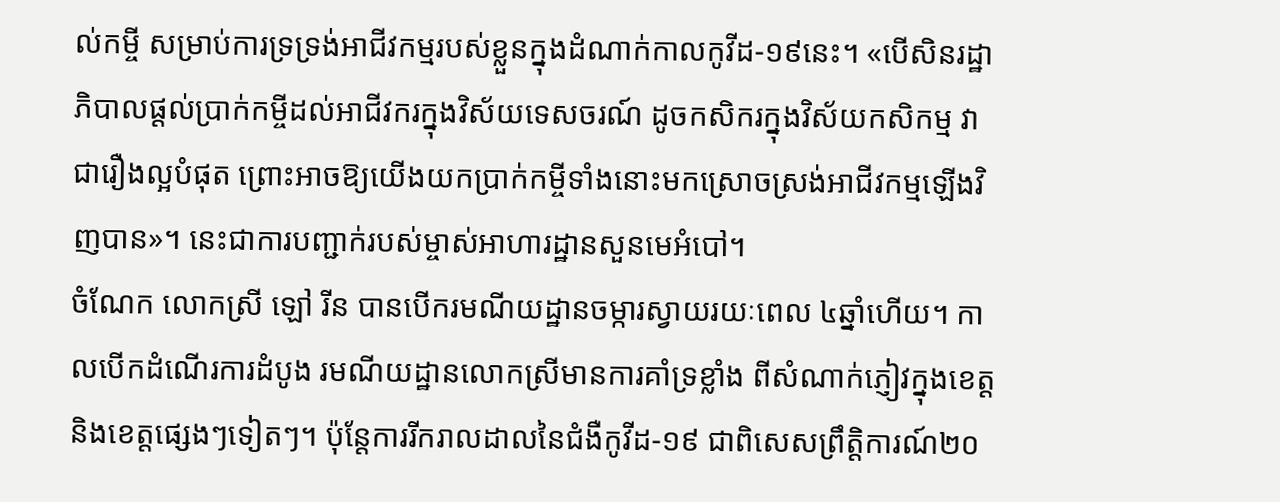ល់កម្ចី សម្រាប់ការទ្រទ្រង់អាជីវកម្មរបស់ខ្លួនក្នុងដំណាក់កាលកូវីដ-១៩នេះ។ «បើសិនរដ្ឋាភិបាលផ្ដល់ប្រាក់កម្ចីដល់អាជីវករក្នុងវិស័យទេសចរណ៍ ដូចកសិករក្នុងវិស័យកសិកម្ម វាជារឿងល្អបំផុត ព្រោះអាចឱ្យយើងយកប្រាក់កម្ចីទាំងនោះមកស្រោចស្រង់អាជីវកម្មឡើងវិញបាន»។ នេះជាការបញ្ជាក់របស់ម្ចាស់អាហារដ្ឋានសួនមេអំបៅ។
ចំណែក លោកស្រី ឡៅ រីន បានបើករមណីយដ្ឋានចម្ការស្វាយរយៈពេល ៤ឆ្នាំហើយ។ កាលបើកដំណើរការដំបូង រមណីយដ្ឋានលោកស្រីមានការគាំទ្រខ្លាំង ពីសំណាក់ភ្ញៀវក្នុងខេត្ត និងខេត្តផ្សេងៗទៀតៗ។ ប៉ុន្តែការរីករាលដាលនៃជំងឺកូវីដ-១៩ ជាពិសេសព្រឹត្តិការណ៍២០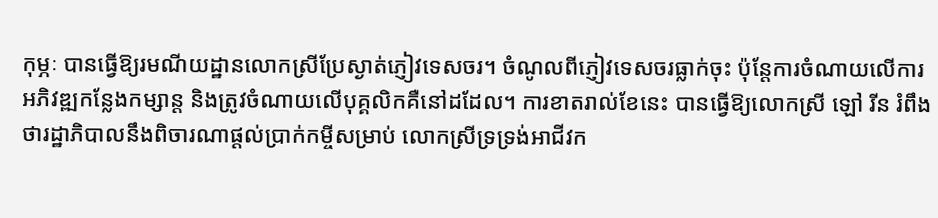កុម្ភៈ បានធ្វើឱ្យរមណីយដ្ឋានលោកស្រីប្រែស្ងាត់ភ្ញៀវទេសចរ។ ចំណូលពីភ្ញៀវទេសចរធ្លាក់ចុះ ប៉ុន្តែការចំណាយលើការអភិវឌ្ឍកន្លែងកម្សាន្ត និងត្រូវចំណាយលើបុគ្គលិកគឺនៅដដែល។ ការខាតរាល់ខែនេះ បានធ្វើឱ្យលោកស្រី ឡៅ រីន រំពឹងថារដ្ឋាភិបាលនឹងពិចារណាផ្ដល់ប្រាក់កម្ចីសម្រាប់ លោកស្រីទ្រទ្រង់អាជីវក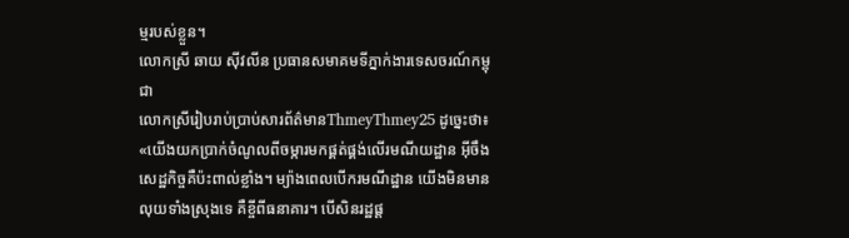ម្មរបស់ខ្លួន។
លោកស្រី ឆាយ ស៊ីវលីន ប្រធានសមាគមទីភ្នាក់ងារទេសចរណ៍កម្ពុជា
លោកស្រីរៀបរាប់ប្រាប់សារព័ត៌មានThmeyThmey25 ដូច្នេះថា៖ «យើងយកប្រាក់ចំណូលពីចម្ការមកផ្គត់ផ្គង់លើរមណីយដ្ឋាន អ៊ីចឹងសេដ្ឋកិច្ចគឺប៉ះពាល់ខ្លាំង។ ម្យ៉ាងពេលបើករមណីដ្ឋាន យើងមិនមានលុយទាំងស្រុងទេ គឺខ្ចីពីធនាគារ។ បើសិនរដ្ឋផ្ដ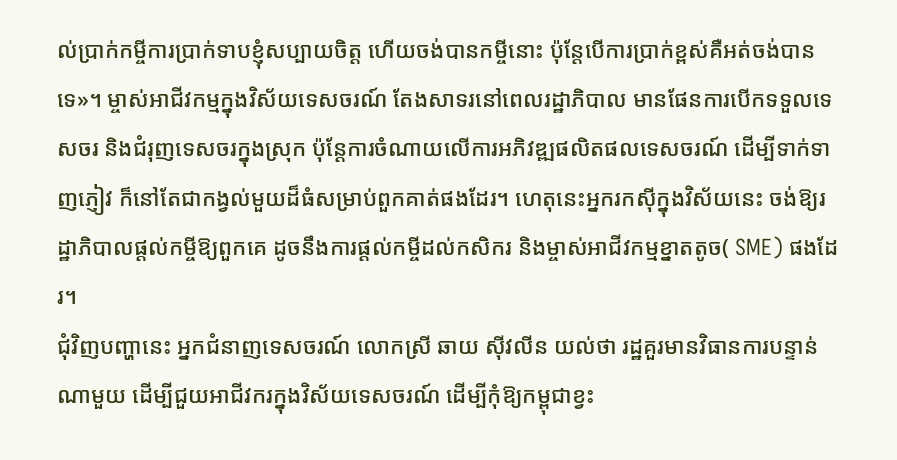ល់ប្រាក់កម្ចីការប្រាក់ទាបខ្ញុំសប្បាយចិត្ត ហើយចង់បានកម្ចីនោះ ប៉ុន្តែបើការប្រាក់ខ្ពស់គឺអត់ចង់បានទេ»។ ម្ចាស់អាជីវកម្មក្នុងវិស័យទេសចរណ៍ តែងសាទរនៅពេលរដ្ឋាភិបាល មានផែនការបើកទទួលទេសចរ និងជំរុញទេសចរក្នុងស្រុក ប៉ុន្តែការចំណាយលើការអភិវឌ្ឍផលិតផលទេសចរណ៍ ដើម្បីទាក់ទាញភ្ញៀវ ក៏នៅតែជាកង្វល់មួយដ៏ធំសម្រាប់ពួកគាត់ផងដែរ។ ហេតុនេះអ្នករកស៊ីក្នុងវិស័យនេះ ចង់ឱ្យរដ្ឋាភិបាលផ្ដល់កម្ចីឱ្យពួកគេ ដូចនឹងការផ្ដល់កម្ចីដល់កសិករ និងម្ចាស់អាជីវកម្មខ្នាតតូច( SME) ផងដែរ។
ជុំវិញបញ្ហានេះ អ្នកជំនាញទេសចរណ៍ លោកស្រី ឆាយ ស៊ីវលីន យល់ថា រដ្ឋគួរមានវិធានការបន្ទាន់ណាមួយ ដើម្បីជួយអាជីវករក្នុងវិស័យទេសចរណ៍ ដើម្បីកុំឱ្យកម្ពុជាខ្វះ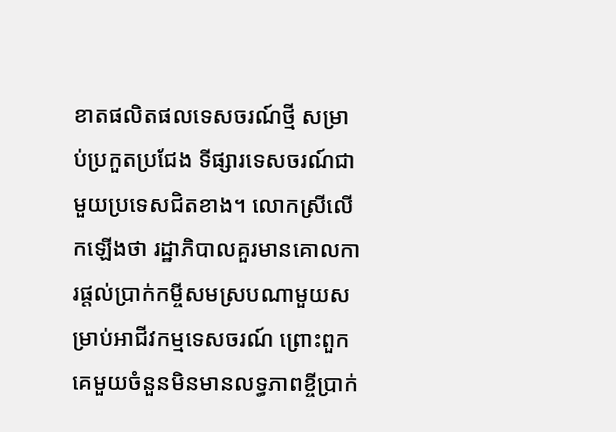ខាតផលិតផលទេសចរណ៍ថ្មី សម្រាប់ប្រកួតប្រជែង ទីផ្សារទេសចរណ៍ជាមួយប្រទេសជិតខាង។ លោកស្រីលើកឡើងថា រដ្ឋាភិបាលគួរមានគោលការផ្ដល់ប្រាក់កម្ចីសមស្របណាមួយសម្រាប់អាជីវកម្មទេសចរណ៍ ព្រោះពួកគេមួយចំនួនមិនមានលទ្ធភាពខ្ចីប្រាក់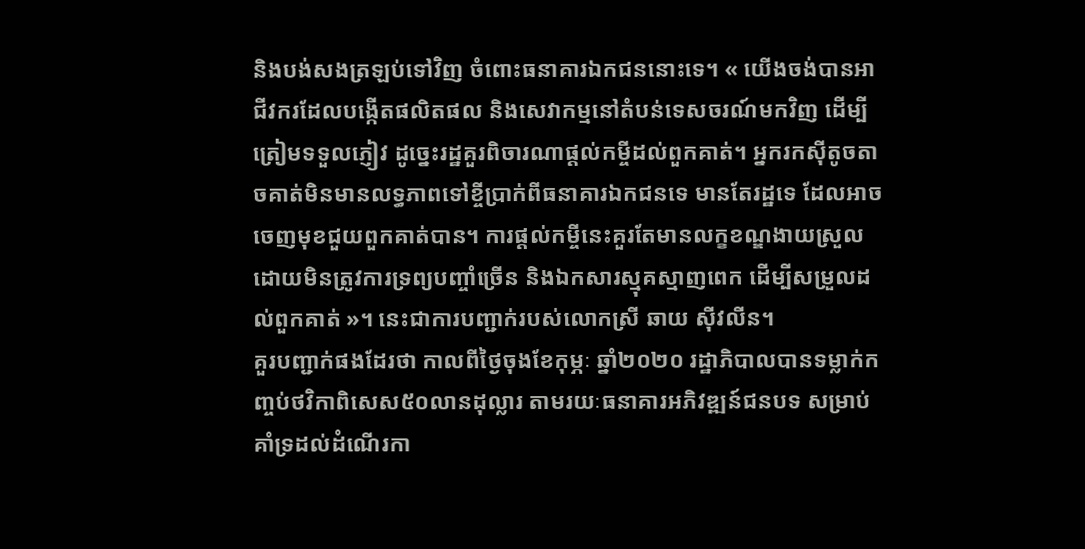និងបង់សងត្រឡប់ទៅវិញ ចំពោះធនាគារឯកជននោះទេ។ « យើងចង់បានអាជីវករដែលបង្កើតផលិតផល និងសេវាកម្មនៅតំបន់ទេសចរណ៍មកវិញ ដើម្បីត្រៀមទទួលភ្ញៀវ ដូច្នេះរដ្ឋគួរពិចារណាផ្ដល់កម្ចីដល់ពួកគាត់។ អ្នករកស៊ីតូចតាចគាត់មិនមានលទ្ធភាពទៅខ្ចីប្រាក់ពីធនាគារឯកជនទេ មានតែរដ្ឋទេ ដែលអាចចេញមុខជួយពួកគាត់បាន។ ការផ្ដល់កម្ចីនេះគួរតែមានលក្ខខណ្ឌងាយស្រួល ដោយមិនត្រូវការទ្រព្យបញ្ចាំច្រើន និងឯកសារស្មុគស្មាញពេក ដើម្បីសម្រួលដល់ពួកគាត់ »។ នេះជាការបញ្ជាក់របស់លោកស្រី ឆាយ ស៊ីវលីន។
គួរបញ្ជាក់ផងដែរថា កាលពីថ្ងៃចុងខែកុម្ភៈ ឆ្នាំ២០២០ រដ្ឋាភិបាលបានទម្លាក់កញ្ចប់ថវិកាពិសេស៥០លានដុល្លារ តាមរយៈធនាគារអភិវឌ្ឍន៍ជនបទ សម្រាប់គាំទ្រដល់ដំណើរកា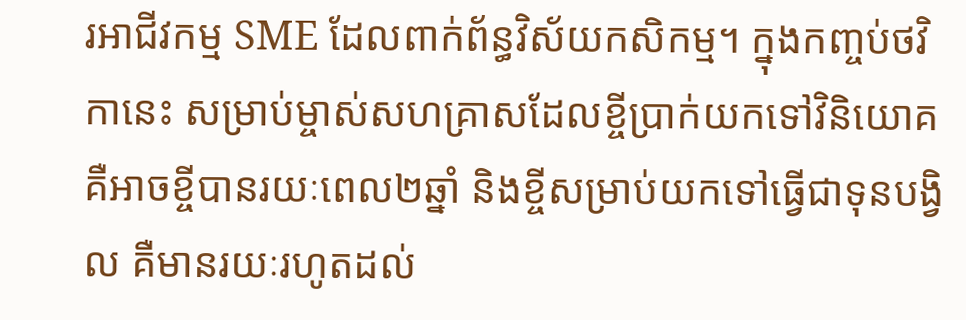រអាជីវកម្ម SME ដែលពាក់ព័ន្ធវិស័យកសិកម្ម។ ក្នុងកញ្ចប់ថវិកានេះ សម្រាប់ម្ចាស់សហគ្រាសដែលខ្ចីប្រាក់យកទៅវិនិយោគ គឺអាចខ្ចីបានរយៈពេល២ឆ្នាំ និងខ្ចីសម្រាប់យកទៅធ្វើជាទុនបង្វិល គឺមានរយៈរហូតដល់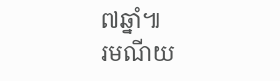៧ឆ្នាំ៕
រមណីយ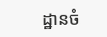ដ្ឋានចំ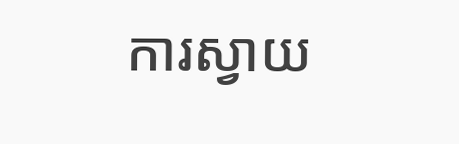ការស្វាយ